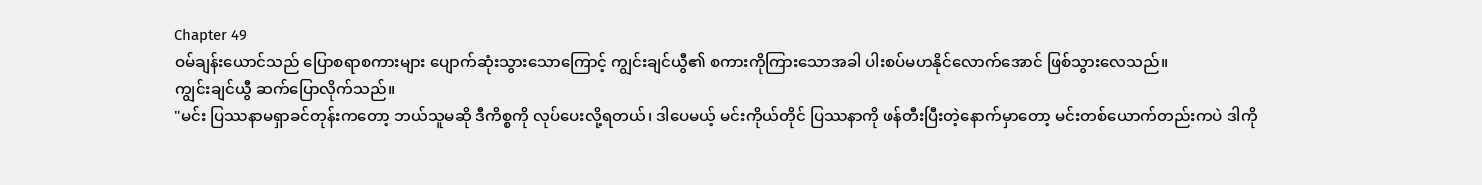Chapter 49
ဝမ်ချန်းယောင်သည် ပြောစရာစကားများ ပျောက်ဆုံးသွားသောကြောင့် ကျွင်းချင်ယွီ၏ စကားကိုကြားသောအခါ ပါးစပ်မဟနိုင်လောက်အောင် ဖြစ်သွားလေသည်။
ကျွင်းချင်ယွီ ဆက်ပြောလိုက်သည်။
"မင်း ပြဿနာမရှာခင်တုန်းကတော့ ဘယ်သူမဆို ဒီကိစ္စကို လုပ်ပေးလို့ရတယ်၊ ဒါပေမယ့် မင်းကိုယ်တိုင် ပြဿနာကို ဖန်တီးပြီးတဲ့နောက်မှာတော့ မင်းတစ်ယောက်တည်းကပဲ ဒါကို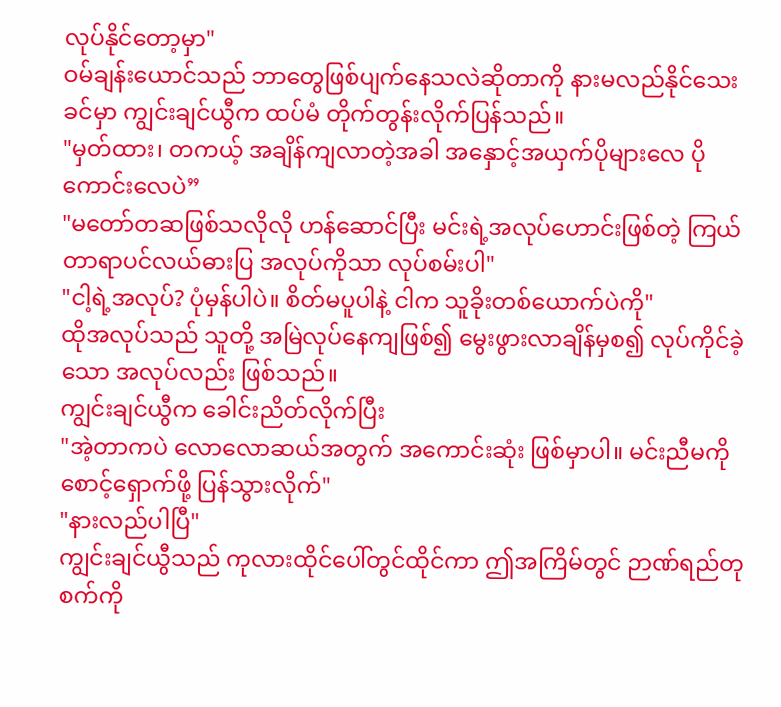လုပ်နိုင်တော့မှာ"
ဝမ်ချန်းယောင်သည် ဘာတွေဖြစ်ပျက်နေသလဲဆိုတာကို နားမလည်နိုင်သေးခင်မှာ ကျွင်းချင်ယွီက ထပ်မံ တိုက်တွန်းလိုက်ပြန်သည်။
"မှတ်ထား၊ တကယ့် အချိန်ကျလာတဲ့အခါ အနှောင့်အယှက်ပိုများလေ ပိုကောင်းလေပဲ”
"မတော်တဆဖြစ်သလိုလို ဟန်ဆောင်ပြီး မင်းရဲ့အလုပ်ဟောင်းဖြစ်တဲ့ ကြယ်တာရာပင်လယ်ဓားပြ အလုပ်ကိုသာ လုပ်စမ်းပါ"
"ငါ့ရဲ့အလုပ်? ပုံမှန်ပါပဲ။ စိတ်မပူပါနဲ့ ငါက သူခိုးတစ်ယောက်ပဲကို"
ထိုအလုပ်သည် သူတို့ အမြဲလုပ်နေကျဖြစ်၍ မွေးဖွားလာချိန်မှစ၍ လုပ်ကိုင်ခဲ့သော အလုပ်လည်း ဖြစ်သည်။
ကျွင်းချင်ယွီက ခေါင်းညိတ်လိုက်ပြီး
"အဲ့တာကပဲ လောလောဆယ်အတွက် အကောင်းဆုံး ဖြစ်မှာပါ။ မင်းညီမကို စောင့်ရှောက်ဖို့ ပြန်သွားလိုက်"
"နားလည်ပါပြီ"
ကျွင်းချင်ယွီသည် ကုလားထိုင်ပေါ်တွင်ထိုင်ကာ ဤအကြိမ်တွင် ဉာဏ်ရည်တုစက်ကို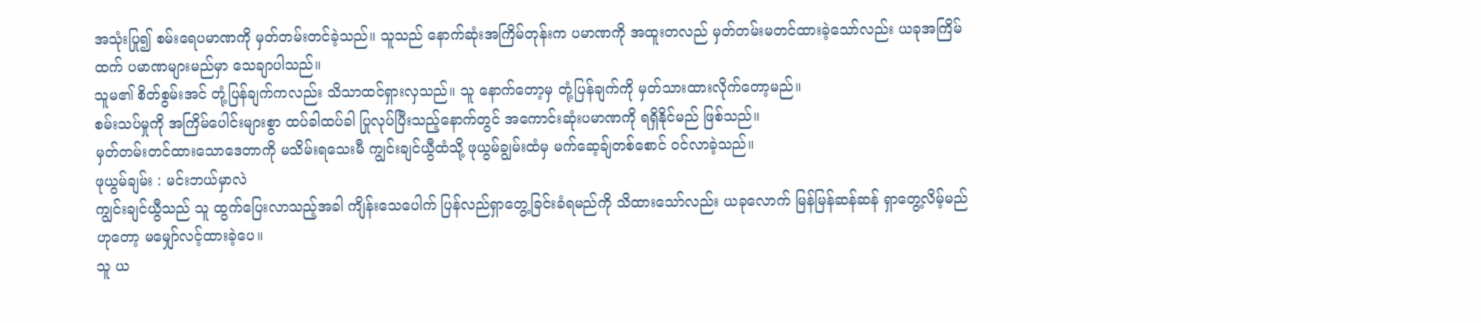အသုံးပြု၍ စမ်းရေပမာဏကို မှတ်တမ်းတင်ခဲ့သည်။ သူသည် နောက်ဆုံးအကြိမ်တုန်းက ပမာဏကို အထူးတလည် မှတ်တမ်းမတင်ထားခဲ့သော်လည်း ယခုအကြိမ်ထက် ပမာဏများမည်မှာ သေချာပါသည်။
သူမ၏ စိတ်စွမ်းအင် တုံ့ပြန်ချက်ကလည်း သိသာထင်ရှားလှသည်။ သူ နောက်တော့မှ တုံ့ပြန်ချက်ကို မှတ်သားထားလိုက်တော့မည်။
စမ်းသပ်မှုကို အကြိမ်ပေါင်းများစွာ ထပ်ခါထပ်ခါ ပြုလုပ်ပြီးသည့်နောက်တွင် အကောင်းဆုံးပမာဏကို ရရှိနိုင်မည် ဖြစ်သည်။
မှတ်တမ်းတင်ထားသောဒေတာကို မသိမ်းရသေးမီ ကျွင်းချင်ယွီထံသို့ ဖုယွမ်ချွမ်းထံမှ မက်ဆေ့ချ်တစ်စောင် ဝင်လာခဲ့သည်။
ဖုယွမ်ချမ်း : မင်းဘယ်မှာလဲ
ကျွင်းချင်ယွီသည် သူ ထွက်ပြေးလာသည့်အခါ ကျိန်းသေပေါက် ပြန်လည်ရှာတွေ့ခြင်းခံရမည်ကို သိထားသော်လည်း ယခုလောက် မြန်မြန်ဆန်ဆန် ရှာတွေ့လိမ့်မည်ဟုတော့ မမျှော်လင့်ထားခဲ့ပေ။
သူ ယ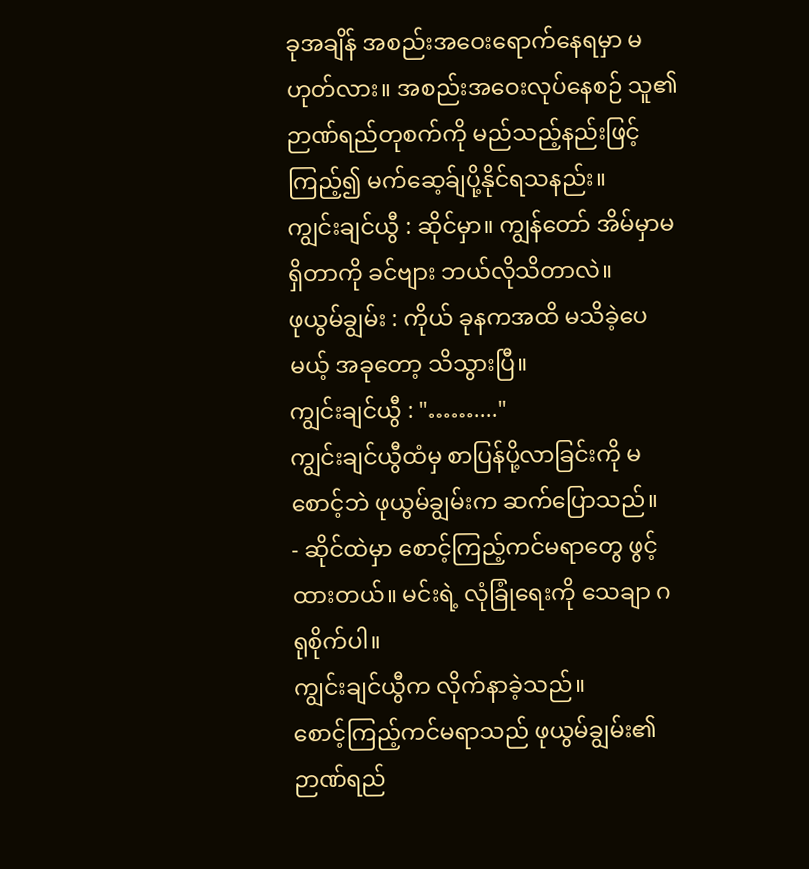ခုအချိန် အစည်းအဝေးရောက်နေရမှာ မဟုတ်လား။ အစည်းအဝေးလုပ်နေစဉ် သူ၏ ဉာဏ်ရည်တုစက်ကို မည်သည့်နည်းဖြင့်ကြည့်၍ မက်ဆေ့ခ်ျပို့နိုင်ရသနည်း။
ကျွင်းချင်ယွီ : ဆိုင်မှာ။ ကျွန်တော် အိမ်မှာမရှိတာကို ခင်ဗျား ဘယ်လိုသိတာလဲ။
ဖုယွမ်ချွမ်း : ကိုယ် ခုနကအထိ မသိခဲ့ပေမယ့် အခုတော့ သိသွားပြီ။
ကျွင်းချင်ယွီ : "……...."
ကျွင်းချင်ယွီထံမှ စာပြန်ပို့လာခြင်းကို မစောင့်ဘဲ ဖုယွမ်ချွမ်းက ဆက်ပြောသည်။
- ဆိုင်ထဲမှာ စောင့်ကြည့်ကင်မရာတွေ ဖွင့်ထားတယ်။ မင်းရဲ့ လုံခြုံရေးကို သေချာ ဂရုစိုက်ပါ။
ကျွင်းချင်ယွီက လိုက်နာခဲ့သည်။
စောင့်ကြည့်ကင်မရာသည် ဖုယွမ်ချွမ်း၏ဉာဏ်ရည်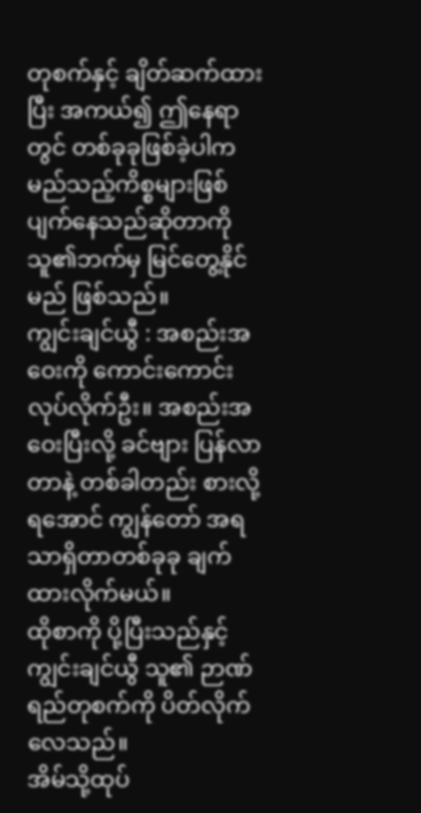တုစက်နှင့် ချိတ်ဆက်ထားပြီး အကယ်၍ ဤနေရာတွင် တစ်ခုခုဖြစ်ခဲ့ပါက မည်သည့်ကိစ္စများဖြစ်ပျက်နေသည်ဆိုတာကို သူ၏ဘက်မှ မြင်တွေ့နိုင်မည် ဖြစ်သည်။
ကျွင်းချင်ယွီ : အစည်းအဝေးကို ကောင်းကောင်းလုပ်လိုက်ဦး။ အစည်းအဝေးပြီးလို့ ခင်ဗျား ပြန်လာတာနဲ့ တစ်ခါတည်း စားလို့ရအောင် ကျွန်တော် အရသာရှိတာတစ်ခုခု ချက်ထားလိုက်မယ်။
ထိုစာကို ပို့ပြီးသည်နှင့် ကျွင်းချင်ယွီ သူ၏ ဉာဏ်ရည်တုစက်ကို ပိတ်လိုက်လေသည်။
အိမ်သို့ထုပ်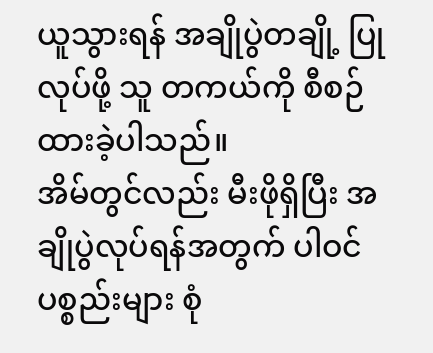ယူသွားရန် အချိုပွဲတချို့ ပြုလုပ်ဖို့ သူ တကယ်ကို စီစဉ်ထားခဲ့ပါသည်။
အိမ်တွင်လည်း မီးဖိုရှိပြီး အချိုပွဲလုပ်ရန်အတွက် ပါဝင်ပစ္စည်းများ စုံ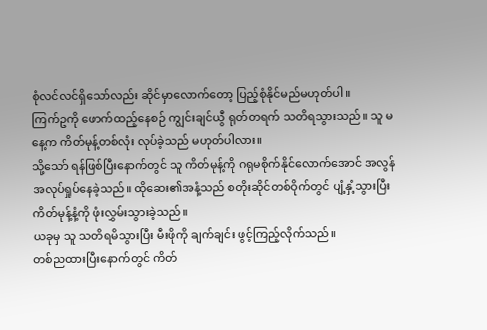စုံလင်လင်ရှိသော်လည်း ဆိုင်မှာလောက်တော့ ပြည့်စုံနိုင်မည်မဟုတ်ပါ။
ကြက်ဥကို ဖောက်ထည့်နေစဉ် ကျွင်းချင်ယွီ ရုတ်တရက် သတိရသွားသည်။ သူ မနေ့က ကိတ်မုန့်တစ်လုံး လုပ်ခဲ့သည် မဟုတ်ပါလား။
သို့သော် ရန်ဖြစ်ပြီးနောက်တွင် သူ ကိတ်မုန့်ကို ဂရုမစိုက်နိုင်လောက်အောင် အလွန် အလုပ်ရှုပ်နေခဲ့သည်။ ထိုဆေး၏အနံ့သည် စတိုးဆိုင်တစ်ဝိုက်တွင် ပျံ့နှံ့သွားပြီး ကိတ်မုန့်နံ့ကို ဖုံးလွှမ်းသွားခဲ့သည်။
ယခုမှ သူ သတိရမိသွားပြီး မီးဖိုကို ချက်ချင်း ဖွင့်ကြည့်လိုက်သည်။
တစ်ညထားပြီးနောက်တွင် ကိတ်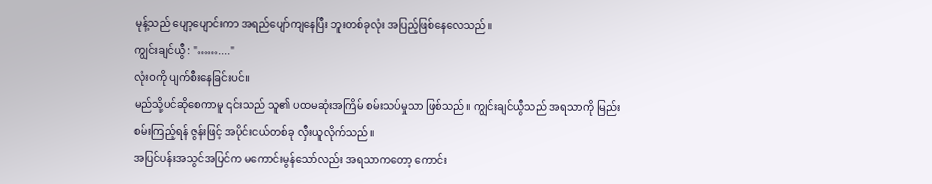မုန့်သည် ပျော့ပျောင်းကာ အရည်ပျော်ကျနေပြီး ဘူးတစ်ခုလုံး အပြည့်ဖြစ်နေလေသည်။
ကျွင်းချင်ယွီ : "……...."
လုံးဝကို ပျက်စီးနေခြင်းပင်။
မည်သို့ပင်ဆိုစေကာမူ ၎င်းသည် သူ၏ ပထမဆုံးအကြိမ် စမ်းသပ်မှုသာ ဖြစ်သည်။ ကျွင်းချင်ယွီသည် အရသာကို မြည်းစမ်းကြည့်ရန် ဇွန်းဖြင့် အပိုင်းငယ်တစ်ခု လှီးယူလိုက်သည်။
အပြင်ပန်းအသွင်အပြင်က မကောင်းမွန်သော်လည်း အရသာကတော့ ကောင်း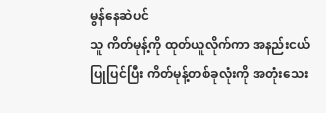မွန်နေဆဲပင်
သူ ကိတ်မုန့်ကို ထုတ်ယူလိုက်ကာ အနည်းငယ် ပြုပြင်ပြီး ကိတ်မုန့်တစ်ခုလုံးကို အတုံးသေး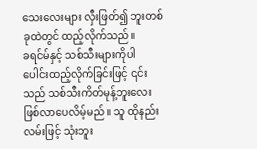သေးလေးများ လှီးဖြတ်၍ ဘူးတစ်ခုထဲတွင် ထည့်လိုက်သည်။
ခရင်မ်နှင့် သစ်သီးများကိုပါ ပေါင်းထည့်လိုက်ခြင်းဖြင့် ၎င်းသည် သစ်သီးကိတ်မုန့်ဘူးလေး ဖြစ်လာပေလိမ့်မည်။ သူ ထိုနည်းလမ်းဖြင့် သုံးဘူး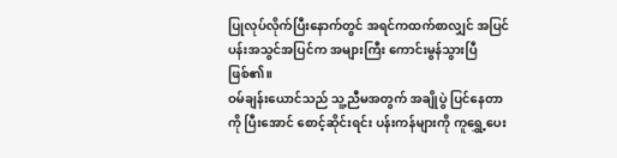ပြုလုပ်လိုက်ပြီးနောက်တွင် အရင်ကထက်စာလျှင် အပြင်ပန်းအသွင်အပြင်က အများကြီး ကောင်းမွန်သွားပြီ ဖြစ်၏။
ဝမ်ချန်းယောင်သည် သူ့ညီမအတွက် အချိုပွဲ ပြင်နေတာကို ပြီးအောင် စောင့်ဆိုင်းရင်း ပန်းကန်များကို ကူရွှေ့ပေး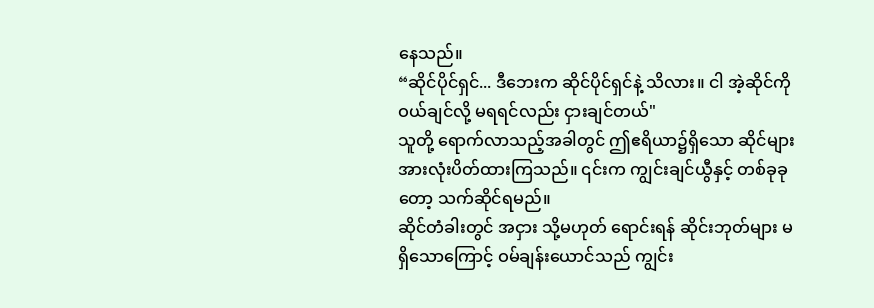နေသည်။
“ဆိုင်ပိုင်ရှင်... ဒီဘေးက ဆိုင်ပိုင်ရှင်နဲ့ သိလား။ ငါ အဲ့ဆိုင်ကို ဝယ်ချင်လို့ မရရင်လည်း ငှားချင်တယ်"
သူတို့ ရောက်လာသည့်အခါတွင် ဤဧရိယာ၌ရှိသော ဆိုင်များ အားလုံးပိတ်ထားကြသည်။ ၎င်းက ကျွင်းချင်ယွီနှင့် တစ်ခုခုတော့ သက်ဆိုင်ရမည်။
ဆိုင်တံခါးတွင် အငှား သို့မဟုတ် ရောင်းရန် ဆိုင်းဘုတ်များ မရှိသောကြောင့် ဝမ်ချန်းယောင်သည် ကျွင်း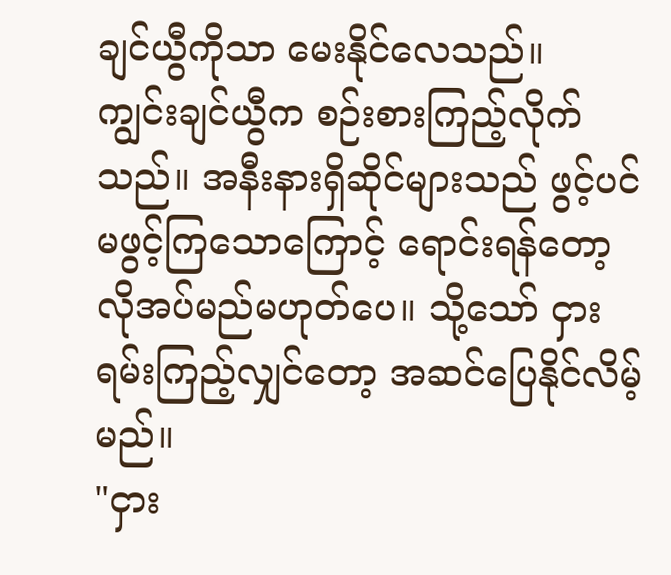ချင်ယွီကိုသာ မေးနိုင်လေသည်။
ကျွင်းချင်ယွီက စဉ်းစားကြည့်လိုက်သည်။ အနီးနားရှိဆိုင်များသည် ဖွင့်ပင်မဖွင့်ကြသောကြောင့် ရောင်းရန်တော့ လိုအပ်မည်မဟုတ်ပေ။ သို့သော် ငှားရမ်းကြည့်လျှင်တော့ အဆင်ပြေနိုင်လိမ့်မည်။
"ငှား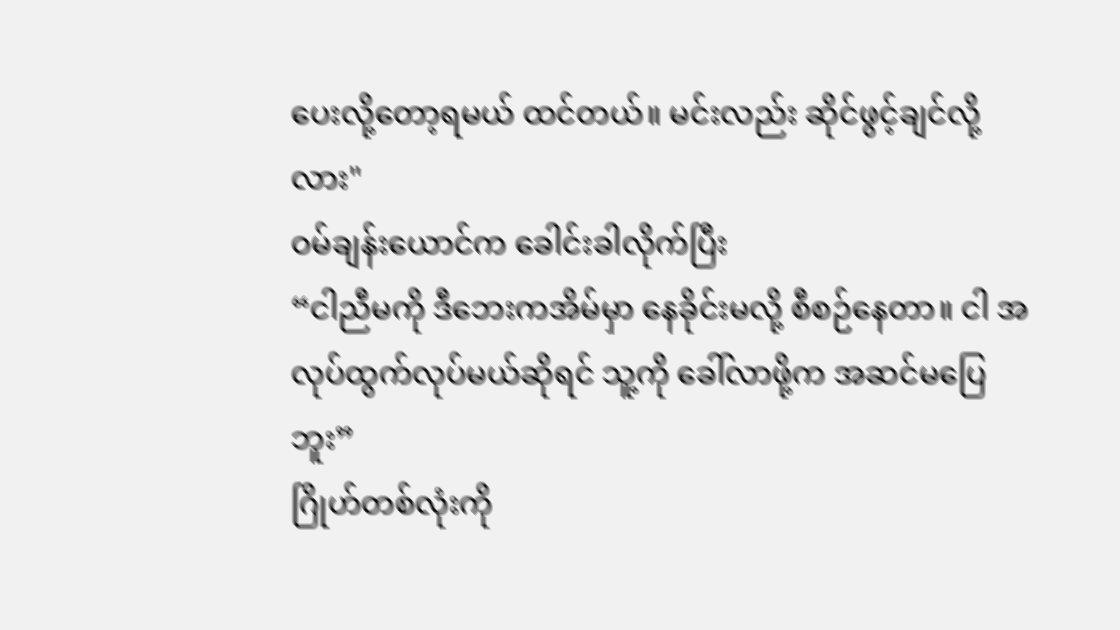ပေးလို့တော့ရမယ် ထင်တယ်။ မင်းလည်း ဆိုင်ဖွင့်ချင်လို့လား"
ဝမ်ချန်းယောင်က ခေါင်းခါလိုက်ပြီး
“ငါညီမကို ဒီဘေးကအိမ်မှာ နေခိုင်းမလို့ စီစဉ်နေတာ။ ငါ အလုပ်ထွက်လုပ်မယ်ဆိုရင် သူ့ကို ခေါ်လာဖို့က အဆင်မပြေဘူး”
ဂြိုဟ်တစ်လုံးကို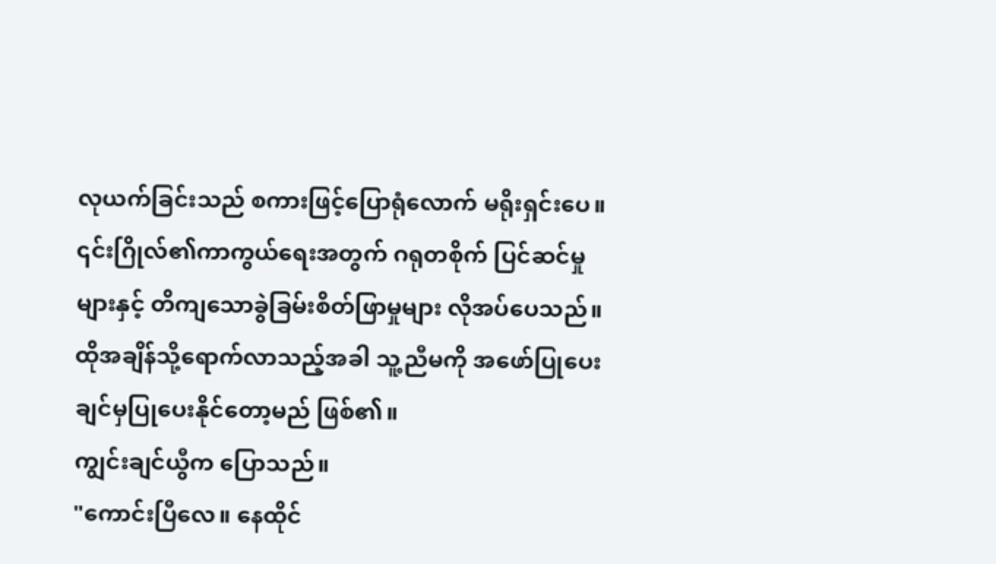လုယက်ခြင်းသည် စကားဖြင့်ပြောရုံလောက် မရိုးရှင်းပေ။ ၎င်းဂြိုလ်၏ကာကွယ်ရေးအတွက် ဂရုတစိုက် ပြင်ဆင်မှုများနှင့် တိကျသောခွဲခြမ်းစိတ်ဖြာမှုများ လိုအပ်ပေသည်။
ထိုအချိန်သို့ရောက်လာသည့်အခါ သူ့ညီမကို အဖော်ပြုပေးချင်မှပြုပေးနိုင်တော့မည် ဖြစ်၏။
ကျွင်းချင်ယွီက ပြောသည်။
"ကောင်းပြီလေ။ နေထိုင်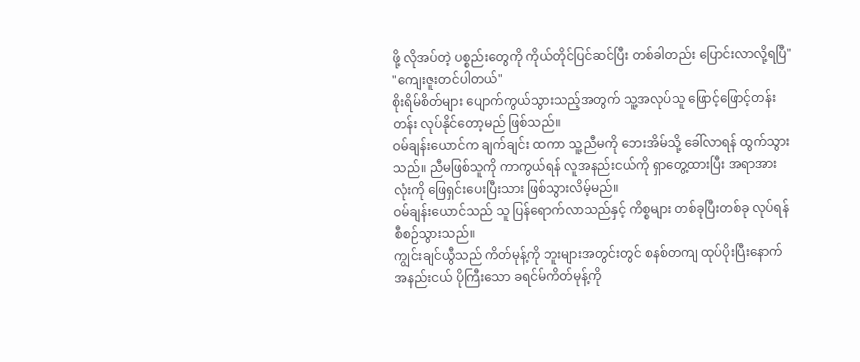ဖို့ လိုအပ်တဲ့ ပစ္စည်းတွေကို ကိုယ်တိုင်ပြင်ဆင်ပြီး တစ်ခါတည်း ပြောင်းလာလို့ရပြီ"
"ကျေးဇူးတင်ပါတယ်"
စိုးရိမ်စိတ်များ ပျောက်ကွယ်သွားသည့်အတွက် သူ့အလုပ်သူ ဖြောင့်ဖြောင့်တန်းတန်း လုပ်နိုင်တော့မည် ဖြစ်သည်။
ဝမ်ချန်းယောင်က ချက်ချင်း ထကာ သူ့ညီမကို ဘေးအိမ်သို့ ခေါ်လာရန် ထွက်သွားသည်။ ညီမဖြစ်သူကို ကာကွယ်ရန် လူအနည်းငယ်ကို ရှာတွေ့ထားပြီး အရာအားလုံးကို ဖြေရှင်းပေးပြီးသား ဖြစ်သွားလိမ့်မည်။
ဝမ်ချန်းယောင်သည် သူ ပြန်ရောက်လာသည်နှင့် ကိစ္စများ တစ်ခုပြီးတစ်ခု လုပ်ရန် စီစဉ်သွားသည်။
ကျွင်းချင်ယွီသည် ကိတ်မုန့်ကို ဘူးများအတွင်းတွင် စနစ်တကျ ထုပ်ပိုးပြီးနောက် အနည်းငယ် ပိုကြီးသော ခရင်မ်ကိတ်မုန့်ကို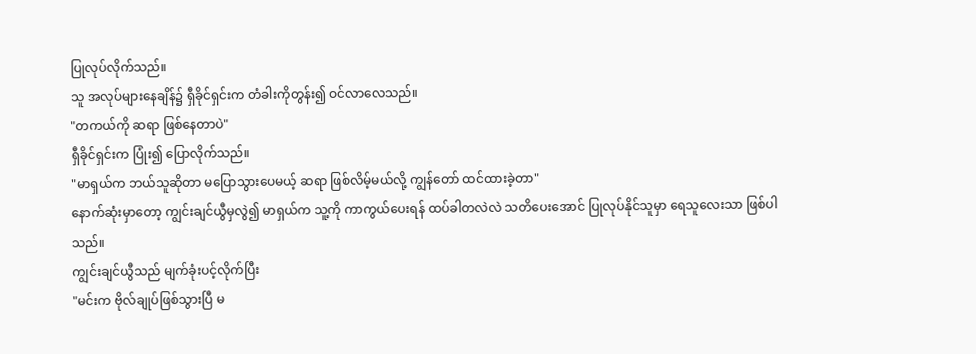ပြုလုပ်လိုက်သည်။
သူ အလုပ်များနေချိန်၌ ရှီခိုင်ရှင်းက တံခါးကိုတွန်း၍ ဝင်လာလေသည်။
"တကယ်ကို ဆရာ ဖြစ်နေတာပဲ"
ရှီခိုင်ရှင်းက ပြုံး၍ ပြောလိုက်သည်။
"မာရှယ်က ဘယ်သူဆိုတာ မပြောသွားပေမယ့် ဆရာ ဖြစ်လိမ့်မယ်လို့ ကျွန်တော် ထင်ထားခဲ့တာ"
နောက်ဆုံးမှာတော့ ကျွင်းချင်ယွီမှလွဲ၍ မာရှယ်က သူ့ကို ကာကွယ်ပေးရန် ထပ်ခါတလဲလဲ သတိပေးအောင် ပြုလုပ်နိုင်သူမှာ ရေသူလေးသာ ဖြစ်ပါသည်။
ကျွင်းချင်ယွီသည် မျက်ခုံးပင့်လိုက်ပြီး
"မင်းက ဗိုလ်ချုပ်ဖြစ်သွားပြီ မ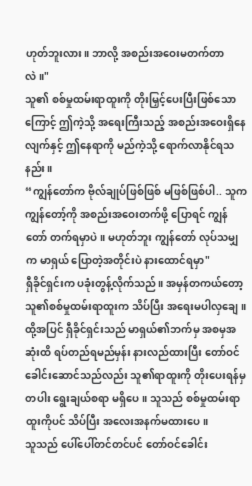ဟုတ်ဘူးလား။ ဘာလို့ အစည်းအဝေးမတက်တာလဲ။"
သူ၏ စစ်မှုထမ်းရာထူးကို တိုးမြှင့်ပေးပြီးဖြစ်သောကြောင့် ဤကဲ့သို့ အရေးကြီးသည့် အစည်းအဝေးရှိနေလျက်နှင့် ဤနေရာကို မည်ကဲ့သို့ ရောက်လာနိုင်ရသနည်း။
“ကျွန်တော်က ဗိုလ်ချုပ်ဖြစ်ဖြစ် မဖြစ်ဖြစ်ပါ.. သူက ကျွန်တော့်ကို အစည်းအဝေးတက်ဖို့ ပြောရင် ကျွန်တော် တက်ရမှာပဲ။ မဟုတ်ဘူး ကျွန်တော် လုပ်သမျှက မာရှယ် ပြောတဲ့အတိုင်းပဲ နားထောင်ရမှာ"
ရှီခိုင်ရှင်းက ပခုံးတွန့်လိုက်သည်။ အမှန်တကယ်တော့ သူ၏စစ်မှုထမ်းရာထူးက သိပ်ပြီး အရေးမပါလှချေ။
ထို့အပြင် ရှီခိုင်ရှင်းသည် မာရှယ်၏ဘက်မှ အစမှအဆုံးထိ ရပ်တည်ရမည်မှန်း နားလည်ထားပြီး တော်ဝင်ခေါင်းဆောင်သည်လည်း သူ၏ရာထူးကို တိုးပေးရန်မှတပါး ရွေးချယ်စရာ မရှိပေ။ သူသည် စစ်မှုထမ်းရာထူးကိုပင် သိပ်ပြီး အလေးအနက်မထားပေ။
သူသည် ပေါ်ပေါ်တင်တင်ပင် တော်ဝင်ခေါင်း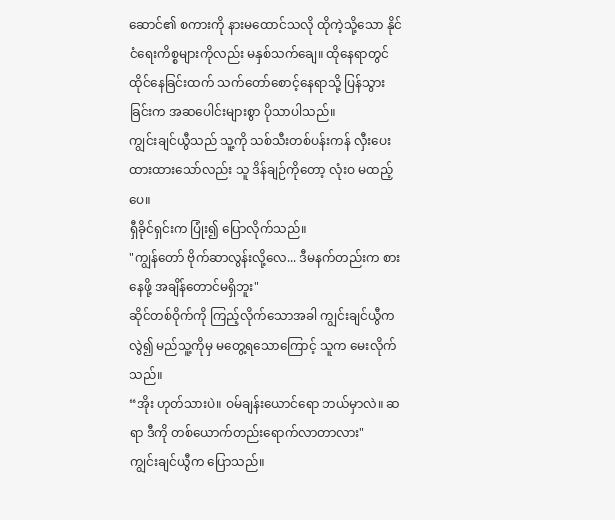ဆောင်၏ စကားကို နားမထောင်သလို ထိုကဲ့သို့သော နိုင်ငံရေးကိစ္စများကိုလည်း မနှစ်သက်ချေ။ ထိုနေရာတွင်ထိုင်နေခြင်းထက် သက်တော်စောင့်နေရာသို့ ပြန်သွားခြင်းက အဆပေါင်းများစွာ ပိုသာပါသည်။
ကျွင်းချင်ယွီသည် သူ့ကို သစ်သီးတစ်ပန်းကန် လှီးပေးထားထားသော်လည်း သူ ဒိန်ချဉ်ကိုတော့ လုံးဝ မထည့်ပေ။
ရှီခိုင်ရှင်းက ပြုံး၍ ပြောလိုက်သည်။
"ကျွန်တော် ဗိုက်ဆာလွန်းလို့လေ... ဒီမနက်တည်းက စားနေဖို့ အချိန်တောင်မရှိဘူး"
ဆိုင်တစ်ဝိုက်ကို ကြည့်လိုက်သောအခါ ကျွင်းချင်ယွီကလွဲ၍ မည်သူ့ကိုမှ မတွေ့ရသောကြောင့် သူက မေးလိုက်သည်။
“အိုး ဟုတ်သားပဲ။ ဝမ်ချန်းယောင်ရော ဘယ်မှာလဲ။ ဆရာ ဒီကို တစ်ယောက်တည်းရောက်လာတာလား"
ကျွင်းချင်ယွီက ပြောသည်။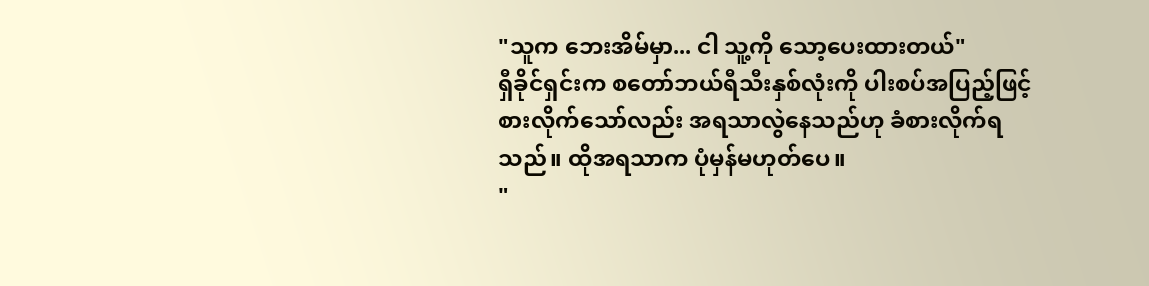"သူက ဘေးအိမ်မှာ... ငါ သူ့ကို သော့ပေးထားတယ်"
ရှီခိုင်ရှင်းက စတော်ဘယ်ရီသီးနှစ်လုံးကို ပါးစပ်အပြည့်ဖြင့် စားလိုက်သော်လည်း အရသာလွဲနေသည်ဟု ခံစားလိုက်ရသည်။ ထိုအရသာက ပုံမှန်မဟုတ်ပေ။
"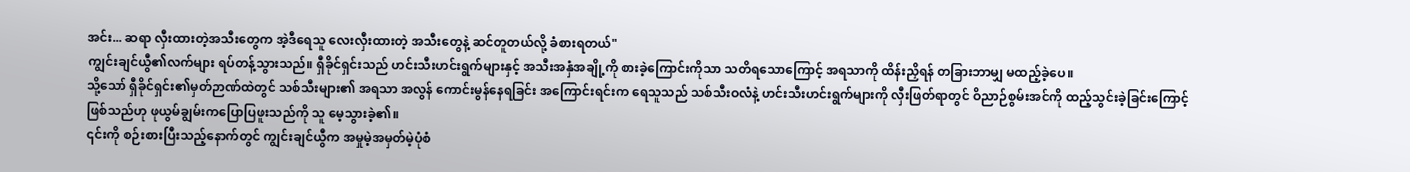အင်း... ဆရာ လှီးထားတဲ့အသီးတွေက အဲ့ဒီရေသူ လေးလှီးထားတဲ့ အသီးတွေနဲ့ ဆင်တူတယ်လို့ ခံစားရတယ်"
ကျွင်းချင်ယွီ၏လက်များ ရပ်တန့်သွားသည်။ ရှီခိုင်ရှင်းသည် ဟင်းသီးဟင်းရွက်များနှင့် အသီးအနှံအချို့ကို စားခဲ့ကြောင်းကိုသာ သတိရသောကြောင့် အရသာကို ထိန်းညှိရန် တခြားဘာမျှ မထည့်ခဲ့ပေ။
သို့သော် ရှီခိုင်ရှင်း၏မှတ်ဉာဏ်ထဲတွင် သစ်သီးများ၏ အရသာ အလွန် ကောင်းမွန်နေရခြင်း အကြောင်းရင်းက ရေသူသည် သစ်သီးဝလံနဲ့ ဟင်းသီးဟင်းရွက်များကို လှီးဖြတ်ရာတွင် ဝိညာဉ်စွမ်းအင်ကို ထည့်သွင်းခဲ့ခြင်းကြောင့် ဖြစ်သည်ဟု ဖုယွမ်ချွမ်းကပြောပြဖူးသည်ကို သူ မေ့သွားခဲ့၏။
၎င်းကို စဉ်းစားပြီးသည့်နောက်တွင် ကျွင်းချင်ယွီက အမှုမဲ့အမှတ်မဲ့ပုံစံ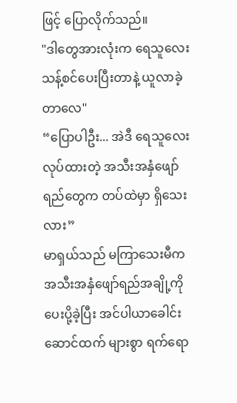ဖြင့် ပြောလိုက်သည်။
"ဒါတွေအားလုံးက ရေသူလေးသန့်စင်ပေးပြီးတာနဲ့ ယူလာခဲ့တာလေ"
“ပြောပါဦး... အဲဒီ ရေသူလေး လုပ်ထားတဲ့ အသီးအနှံဖျော်ရည်တွေက တပ်ထဲမှာ ရှိသေးလား”
မာရှယ်သည် မကြာသေးမီက အသီးအနှံဖျော်ရည်အချို့ကို ပေးပို့ခဲ့ပြီး အင်ပါယာခေါင်းဆောင်ထက် များစွာ ရက်ရော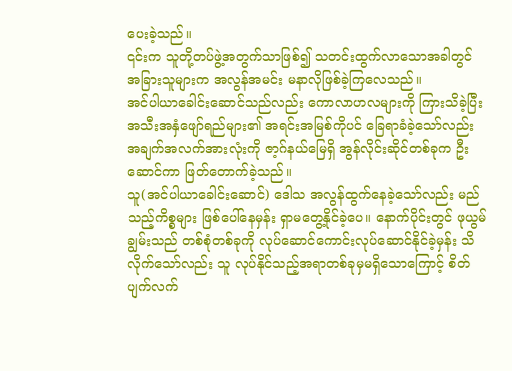ပေးခဲ့သည်။
၎င်းက သူတို့တပ်ဖွဲ့အတွက်သာဖြစ်၍ သတင်းထွက်လာသောအခါတွင် အခြားသူများက အလွန်အမင်း မနာလိုဖြစ်ခဲ့ကြလေသည်။
အင်ပါယာခေါင်းဆောင်သည်လည်း ကောလာဟလများကို ကြားသိခဲ့ပြီး အသီးအနှံဖျော်ရည်များ၏ အရင်းအမြစ်ကိုပင် ခြေရာခံခဲ့သော်လည်း အချက်အလက်အားလုံးကို ဇာ့ဂ်နယ်မြေရှိ အွန်လိုင်းဆိုင်တစ်ခုက ဦးဆောင်ကာ ဖြတ်တောက်ခဲ့သည်။
သူ(အင်ပါယာခေါင်းဆောင်) ဒေါသ အလွန်ထွက်နေခဲ့သော်လည်း မည်သည့်ကိစ္စများ ဖြစ်ပေါ်နေမှန်း ရှာမတွေ့နိုင်ခဲ့ပေ။ နောက်ပိုင်းတွင် ဖုယွမ်ချွမ်းသည် တစ်စုံတစ်ခုကို လုပ်ဆောင်ကောင်းလုပ်ဆောင်နိုင်ခဲ့မှန်း သိလိုက်သော်လည်း သူ လုပ်နိုင်သည့်အရာတစ်ခုမှမရှိသောကြောင့် စိတ်ပျက်လက်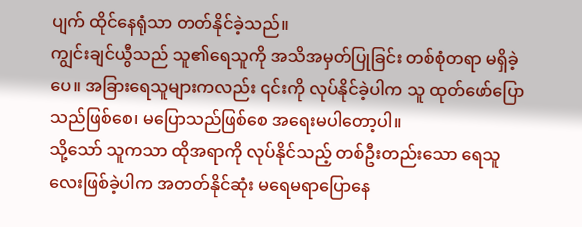ပျက် ထိုင်နေရုံသာ တတ်နိုင်ခဲ့သည်။
ကျွင်းချင်ယွီသည် သူ၏ရေသူကို အသိအမှတ်ပြုခြင်း တစ်စုံတရာ မရှိခဲ့ပေ။ အခြားရေသူများကလည်း ၎င်းကို လုပ်နိုင်ခဲ့ပါက သူ ထုတ်ဖော်ပြောသည်ဖြစ်စေ၊ မပြောသည်ဖြစ်စေ အရေးမပါတော့ပါ။
သို့သော် သူကသာ ထိုအရာကို လုပ်နိုင်သည့် တစ်ဦးတည်းသော ရေသူလေးဖြစ်ခဲ့ပါက အတတ်နိုင်ဆုံး မရေမရာပြောနေ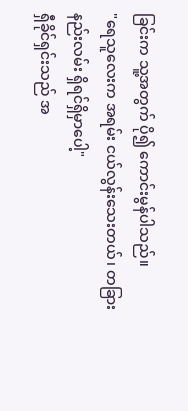ခြင်းက သူ့အတွက် ပို၍ ကောင်းမွန်ပါသည်။
"ရေသူလေးက အရမ်း ငယ်လွန်းသေးတယ်၊ တခြားနည်းလမ်း ရှိရင်ရှိမှာပေါ့"
ရှီခိုင်ရှင်းသည် အ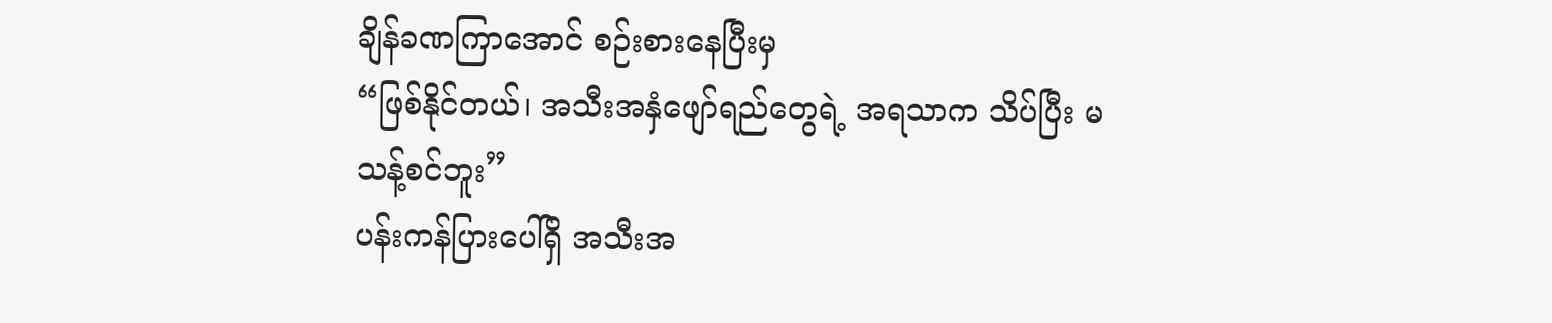ချိန်ခဏကြာအောင် စဉ်းစားနေပြီးမှ
“ဖြစ်နိုင်တယ်၊ အသီးအနှံဖျော်ရည်တွေရဲ့ အရသာက သိပ်ပြီး မသန့်စင်ဘူး”
ပန်းကန်ပြားပေါ်ရှိ အသီးအ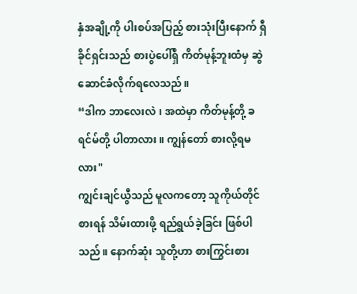နှံအချို့ကို ပါးစပ်အပြည့် စားသုံးပြီးနောက် ရှီခိုင်ရှင်းသည် စားပွဲပေါ်ရှိ ကိတ်မုန့်ဘူးထံမှ ဆွဲဆောင်ခံလိုက်ရလေသည်။
“ဒါက ဘာလေးလဲ၊ အထဲမှာ ကိတ်မုန့်တို့ ခရင်မ်တို့ ပါတာလား။ ကျွန်တော် စားလို့ရမလား"
ကျွင်းချင်ယွီသည် မူလကတော့ သူကိုယ်တိုင် စားရန် သိမ်းထားဖို့ ရည်ရွယ်ခဲ့ခြင်း ဖြစ်ပါသည်။ နောက်ဆုံး သူတို့ဟာ စားကြွင်းစား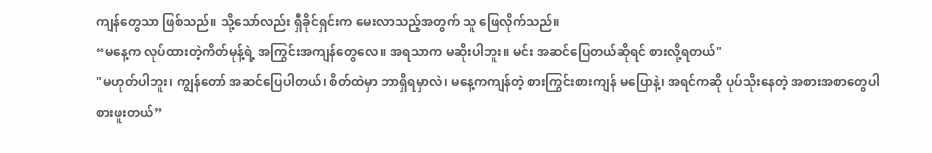ကျန်တွေသာ ဖြစ်သည်။ သို့သော်လည်း ရှီခိုင်ရှင်းက မေးလာသည့်အတွက် သူ ဖြေလိုက်သည်။
“မနေ့က လုပ်ထားတဲ့ကိတ်မုန့်ရဲ့ အကြွင်းအကျန်တွေလေ။ အရသာက မဆိုးပါဘူး။ မင်း အဆင်ပြေတယ်ဆိုရင် စားလို့ရတယ်"
"မဟုတ်ပါဘူး၊ ကျွန်တော် အဆင်ပြေပါတယ်၊ စိတ်ထဲမှာ ဘာရှိရမှာလဲ၊ မနေ့ကကျန်တဲ့ စားကြွင်းစားကျန် မပြောနဲ့၊ အရင်ကဆို ပုပ်သိုးနေတဲ့ အစားအစာတွေပါ စားဖူးတယ်”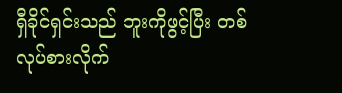ရှီခိုင်ရှင်းသည် ဘူးကိုဖွင့်ပြီး တစ်လုပ်စားလိုက်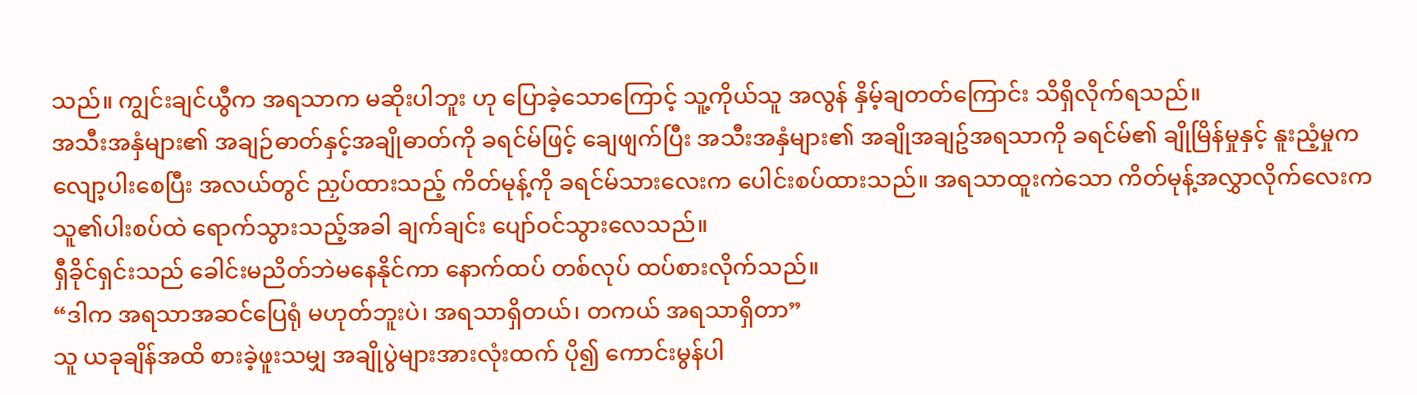သည်။ ကျွင်းချင်ယွီက အရသာက မဆိုးပါဘူး ဟု ပြောခဲ့သောကြောင့် သူ့ကိုယ်သူ အလွန် နှိမ့်ချတတ်ကြောင်း သိရှိလိုက်ရသည်။
အသီးအနှံများ၏ အချဉ်ဓာတ်နှင့်အချိုဓာတ်ကို ခရင်မ်ဖြင့် ချေဖျက်ပြီး အသီးအနှံများ၏ အချိုအချဥ်အရသာကို ခရင်မ်၏ ချိုမြိန်မှုနှင့် နူးညံ့မှုက လျော့ပါးစေပြီး အလယ်တွင် ညှပ်ထားသည့် ကိတ်မုန့်ကို ခရင်မ်သားလေးက ပေါင်းစပ်ထားသည်။ အရသာထူးကဲသော ကိတ်မုန့်အလွှာလိုက်လေးက သူ၏ပါးစပ်ထဲ ရောက်သွားသည့်အခါ ချက်ချင်း ပျော်ဝင်သွားလေသည်။
ရှီခိုင်ရှင်းသည် ခေါင်းမညိတ်ဘဲမနေနိုင်ကာ နောက်ထပ် တစ်လုပ် ထပ်စားလိုက်သည်။
“ဒါက အရသာအဆင်ပြေရုံ မဟုတ်ဘူးပဲ၊ အရသာရှိတယ်၊ တကယ် အရသာရှိတာ”
သူ ယခုချိန်အထိ စားခဲ့ဖူးသမျှ အချိုပွဲများအားလုံးထက် ပို၍ ကောင်းမွန်ပါ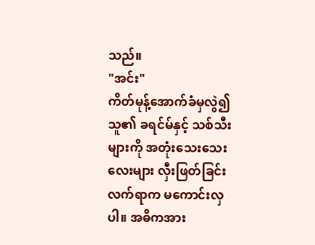သည်။
"အင်း"
ကိတ်မုန့်အောက်ခံမှလွဲ၍ သူ၏ ခရင်မ်နှင့် သစ်သီးများကို အတုံးသေးသေးလေးများ လှီးဖြတ်ခြင်း လက်ရာက မကောင်းလှပါ။ အဓိကအား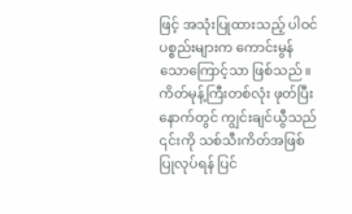ဖြင့် အသုံးပြုထားသည့် ပါဝင်ပစ္စည်းများက ကောင်းမွန်သောကြောင့်သာ ဖြစ်သည်။
ကိတ်မုန့်ကြီးတစ်လုံး ဖုတ်ပြီးနောက်တွင် ကျွင်းချင်ယွီသည် ၎င်းကို သစ်သီးကိတ်အဖြစ် ပြုလုပ်ရန် ပြင်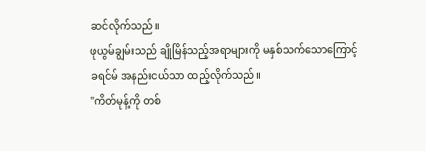ဆင်လိုက်သည်။
ဖုယွမ်ချွမ်းသည် ချိုမြိန်သည့်အရာများကို မနှစ်သက်သောကြောင့် ခရင်မ် အနည်းငယ်သာ ထည့်လိုက်သည်။
"ကိတ်မုန့်ကို တစ်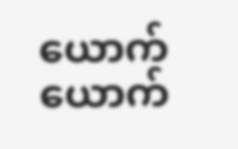ယောက်ယောက်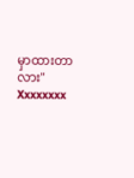မှာထားတာလား"
Xxxxxxxx